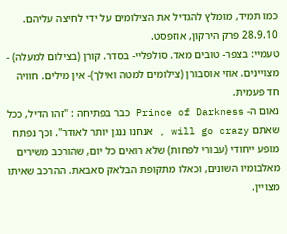כמו תמיד, מומלץ להגדיל את הצילומים על ידי לחיצה עליהם.
28.9.10 פרק הירקון, אוזפסט.
טעמיי: בצפר- טובים מאד. סולפליי- בסדר. קורן (בצילום למעלה) - מצויינים. אוזי אוסבורן (צילומים למטה ואילך)- אין מילים. חוויה חד פעמית.
נאום ה- Prince of Darkness כבר בפתיחה : "זהו הדיל, ככל שאתם will go crazy , אנחנו ננגן יותר לאודר". וכך נפתח מופע ייחודי (עבורי לפחות) שלא רואים כל יום, שהורכב משירים מאלבומיו השונים, וכאלו מתקופת הבלאק סאבאת. ההרכב שאיתו מצויין.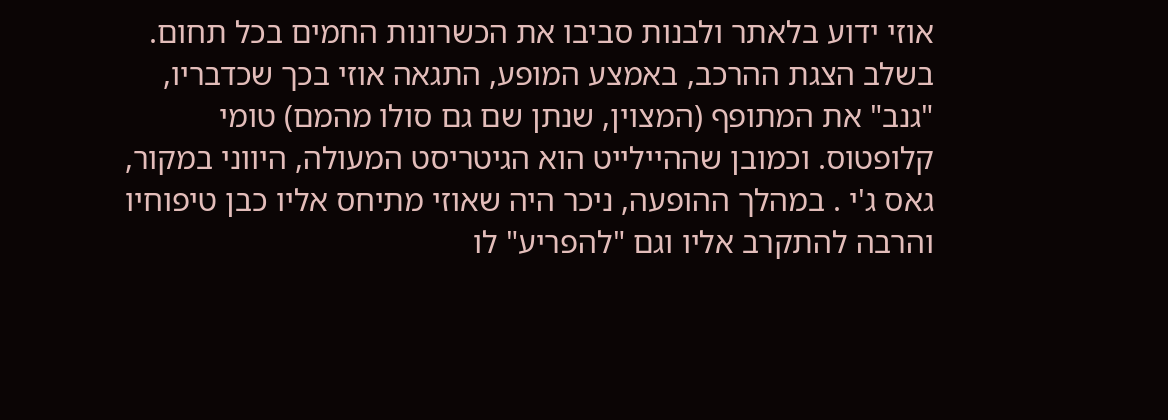אוזי ידוע בלאתר ולבנות סביבו את הכשרונות החמים בכל תחום. בשלב הצגת ההרכב, באמצע המופע, התגאה אוזי בכך שכדבריו, "גנב" את המתופף (המצוין, שנתן שם גם סולו מהמם) טומי קלופטוס. וכמובן שההיילייט הוא הגיטריסט המעולה, היווני במקור, גאס ג'י . במהלך ההופעה, ניכר היה שאוזי מתיחס אליו כבן טיפוחיו והרבה להתקרב אליו וגם "להפריע" לו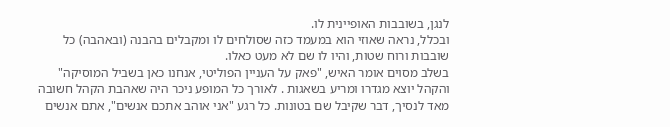לנגן, בשובבות האופיינית לו.
ובכלל, נראה שאוזי הוא במעמד כזה שסולחים לו ומקבלים בהבנה (ובאהבה) כל שובבות ורוח שטות, והיו לו שם לא מעט כאלו.
בשלב מסוים אומר האיש, "פאק על העניין הפוליטי, אנחנו כאן בשביל המוסיקה" והקהל יוצא מגדרו ומריע בשאגות . לאורך כל המופע ניכר היה שאהבת הקהל חשובה מאד לנסיך, דבר שקיבל שם בטונות. כל רגע "אני אוהב אתכם אנשים", אתם אנשים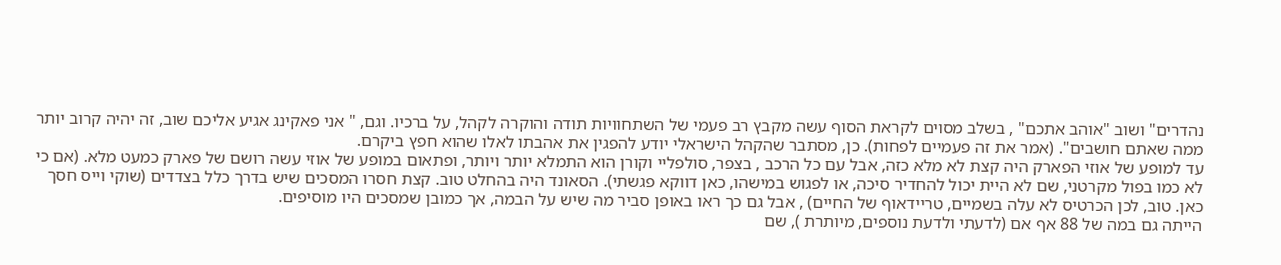נהדרים" ושוב "אוהב אתכם" , בשלב מסוים לקראת הסוף עשה מקבץ רב פעמי של השתחוויות תודה והוקרה לקהל, על ברכיו. וגם, " אני פאקינג אגיע אליכם שוב, זה יהיה קרוב יותר ממה שאתם חושבים". (אמר את זה פעמיים לפחות). כן, מסתבר שהקהל הישראלי יודע להפגין את אהבתו לאלו שהוא חפץ ביקרם.
עד למופע של אוזי הפארק היה קצת לא מלא כזה, אבל עם כל הרכב , בצפר, סולפליי וקורן הוא התמלא יותר ויותר, ופתאום במופע של אוזי עשה רושם של פארק כמעט מלא. (אם כי לא כמו בפול מקרטני, שם לא היית יכול להחדיר סיכה, או לפגוש במישהו, כאן דווקא פגשתי). הסאונד היה בהחלט טוב. קצת חסרו המסכים שיש בדרך כלל בצדדים (שוקי וייס חסך כאן. טוב, לכן הכרטיס לא עלה בשמיים, טריידאוף של החיים) , אבל גם כך ראו באופן סביר מה שיש על הבמה, אך כמובן שמסכים היו מוסיפים.
הייתה גם במה של 88 אף אם (לדעתי ולדעת נוספים, מיותרת ), שם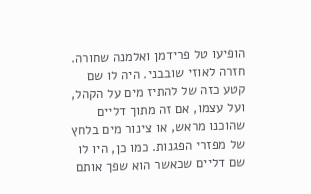הופיעו טל פרידמן ואלמנה שחורה.
חזרה לאוזי שובבני. היה לו שם קטע כזה של להתיז מים על הקהל, ועל עצמו, אם זה מתוך דליים שהוכנו מראש, או צינור מים בלחץ של מפזרי הפגנות. כמו כן, היו לו שם דליים שכאשר הוא שפך אותם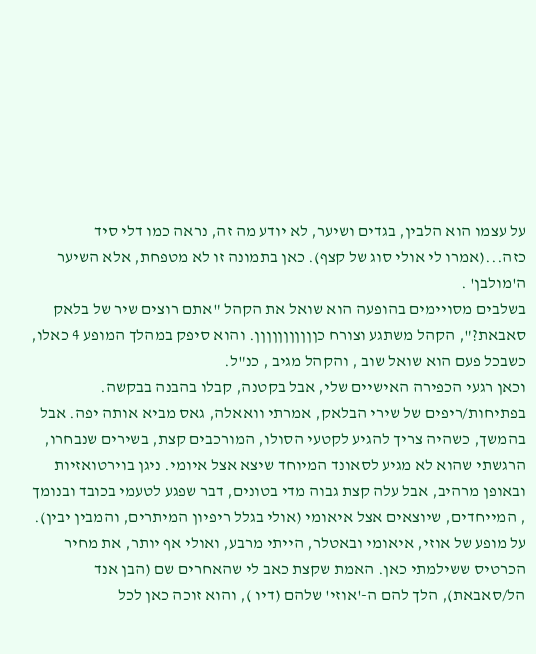על עצמו הוא הלבין, בגדים ושיער, לא יודע מה זה, נראה כמו דלי סיד כזה...(אמרו לי אולי סוג של קצף). כאן בתמונה זו לא מטפחת, אלא השיער ה'מולבן' .
בשלבים מסויימים בהופעה הוא שואל את הקהל "אתם רוצים שיר של בלאק סאבאת?", הקהל משתגע וצורח כןןןןןןןןןןן. והוא סיפק במהלך המופע 4 כאלו, כשבכל פעם הוא שואל שוב , והקהל מגיב , כנ"ל.
וכאן רגעי הכפירה האישיים שלי, אבל בקטנה, קבלו בהבנה בבקשה. בפתיחות/ריפים של שירי הבלאק, אמרתי וואאלה, גאס מביא אותה יפה. אבל בהמשך, כשהיה צריך להגיע לקטעי הסולו, המורכבים קצת, בשירים שנבחרו, הרגשתי שהוא לא מגיע לסאונד המיוחד שיצא אצל איומי. ניגן בוירטואזיות ובאופן מרהיב, אבל עלה קצת גבוה מדי בטונים, דבר שפגע לטעמי בכובד ובנומך , המייחדים, שיוצאים אצל איאומי (אולי בגלל ריפיון המיתרים, והמבין יבין). על מופע של אוזי, איאומי ובאטלר, הייתי מרבע, ואולי אף יותר, את מחיר הכרטיס ששילמתי כאן. האמת שקצת כאב לי שהאחרים שם (הבן אנד הל/סאבאת), הלך להם ה-'אוזי' שלהם (דיו ), והוא זוכה כאן לכל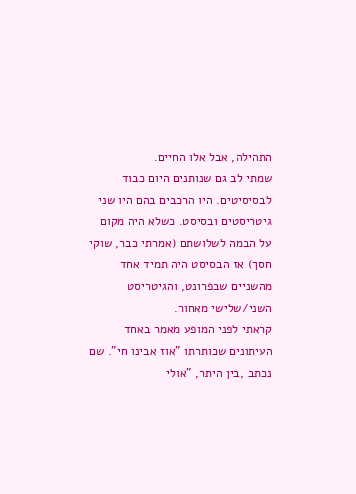התהילה, אבל אלו החיים.
שמתי לב גם שנותנים היום כבוד לבסיסיטים. היו הרכבים בהם היו שני גיטריסטים ובסיסט. כשלא היה מקום על הבמה לשלושתם (אמרתי כבר, שוקי חסך) אז הבסיסט היה תמיד אחד מהשניים שבפרונט, והגיטריסט השני/שלישי מאחור.
קראתי לפני המופע מאמר באחד העיתונים שכותרתו "אוז אבינו חי". שם נכתב ,בין היתר, "אולי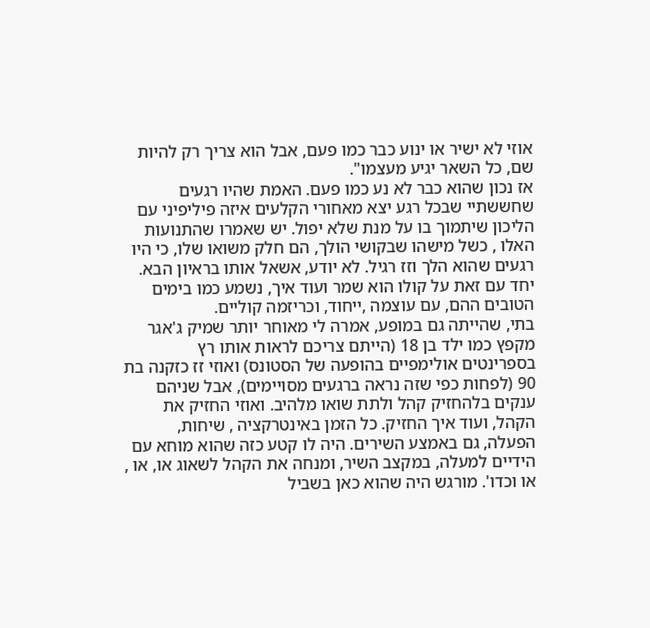אוזי לא ישיר או ינוע כבר כמו פעם, אבל הוא צריך רק להיות שם, כל השאר יגיע מעצמו".
אז נכון שהוא כבר לא נע כמו פעם. האמת שהיו רגעים שחששתיי שבכל רגע יצא מאחורי הקלעים איזה פיליפיני עם הליכון שיתמוך בו על מנת שלא יפול. יש שאמרו שהתנועות האלו , כשל מישהו שבקושי הולך, הם חלק משואו שלו, כי היו רגעים שהוא הלך וזז רגיל. לא יודע, אשאל אותו בראיון הבא.
יחד עם זאת על קולו הוא שמר ועוד איך, נשמע כמו בימים הטובים ההם, עם עוצמה ,ייחוד, וכריזמה קוליים.
בתי, שהייתה גם במופע, אמרה לי מאוחר יותר שמיק ג'אגר מקפץ כמו ילד בן 18 (הייתם צריכם לראות אותו רץ בספרינטים אולימפיים בהופעה של הסטונס) ואוזי זז כזקנה בת 90 (לפחות כפי שזה נראה ברגעים מסויימים), אבל שניהם ענקים בלהחזיק קהל ולתת שואו מלהיב. ואוזי החזיק את הקהל, ועוד איך החזיק. כל הזמן באינטרקציה , שיחות, הפעלה, גם באמצע השירים. היה לו קטע כזה שהוא מוחא עם הידיים למעלה, במקצב השיר, ומנחה את הקהל לשאוג או, או , או וכדו'. מורגש היה שהוא כאן בשביל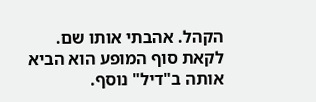הקהל. אהבתי אותו שם.
לקאת סוף המופע הוא הביא אותה ב"דיל" נוסף.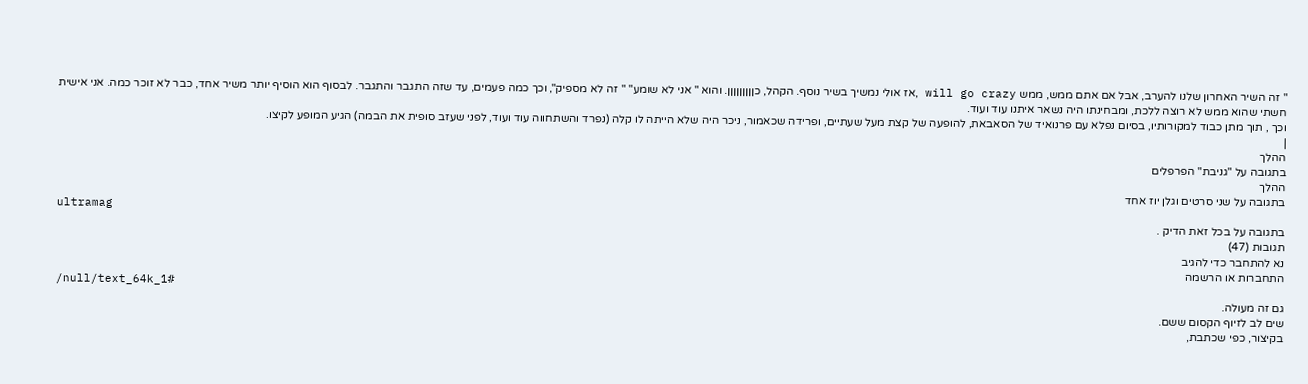" זה השיר האחרון שלנו להערב, אבל אם אתם ממש, ממש will go crazy ,אז אולי נמשיך בשיר נוסף. הקהל, כןןןןןןןןן. והוא " אני לא שומע" " זה לא מספיק", וכך כמה פעמים, עד שזה התגבר והתגבר. לבסוף הוא הוסיף יותר משיר אחד, כבר לא זוכר כמה. אני אישית חשתי שהוא ממש לא רוצה ללכת, ומבחינתו היה נשאר איתנו עוד ועוד.
וכך , תוך מתן כבוד למקורותיו, בסיום נפלא עם פרנואיד של הסאבאת, להופעה של קצת מעל שעתיים, ופרידה שכאמור, ניכר היה שלא הייתה לו קלה (נפרד והשתחווה עוד ועוד, לפני שעזב סופית את הבמה) הגיע המופע לקיצו.
|
ההלך
בתגובה על "גניבת" הפרפלים
ההלך
בתגובה על שני סרטים וגלן יוז אחד
ultramag
בתגובה על בכל זאת הדיק .
תגובות (47)
נא להתחבר כדי להגיב
התחברות או הרשמה
/null/text_64k_1#
גם זה מעולה.
שים לב לזיוף הקסום ששם.
בקיצור, כפי שכתבת,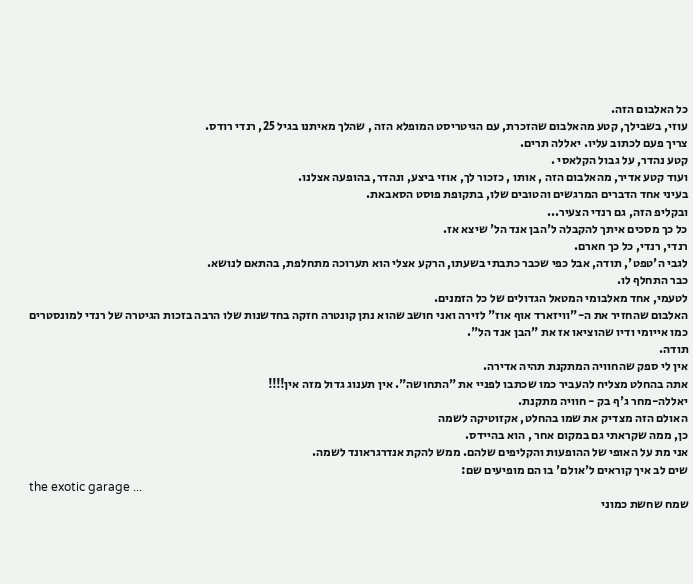כל האלבום הזה.
עוזי, בשבילך, קטע מהאלבום שהזכרת, עם הגיטריסט המופלא הזה , שהלך מאיתנו בגיל 25, רנדי רודס.
צריך פעם לכתוב עליו. יאללה תרים.
קטע נהדר, על גבול הקלאסי .
ועוד קטע אדיר, מהאלבום הזה , אותו , כזכור לך, אוזי ביצע, ונהדר, בהופעה אצלנו.
בעיני אחד הדברים המרגשים והטובים שלו, בתקופת פוסט הסאבאת.
ובקליפ הזה, גם רנדי הצעיר...
כל כך מסכים איתך להקבלה ל'הבן אנד הל' שיצא אז.
רנדי, רנדי, כל כך חארם.
לגבי ה'טפט', תודה, אבל כפי שכבר כתבתי בשעתו, הרקע אצלי הוא תערוכה מתחלפת, בהתאם לנושא.
כבר התחלף לו.
לטעמי, אחד מאלבומי המטאל הגדולים של כל הזמנים.
האלבום שהחזיר את ה-"וויזארד אוף אוז" לזירה ואני חושב שהוא נתן קונטרה חזקה בחדשנות שלו הרבה בזכות הגיטרה של רנדי למונסטרים כמו אייומי ודיו שהוציאו אז את "הבן אנד הל".
תודה.
אין לי ספק שהחוויה המתקנת תהיה אדירה.
אתה בהחלט מצליח להעביר כמו שכתבו לפניי את "התחושה". אין תענוג גדול מזה אין!!!!
יאללה-מחר ג'ף בק - חוויה מתקנת.
האולם הזה מצדיק את שמו בהחלט, אקזוטיקה לשמה
כן, ממה שקראתי גם במקום אחר , הוא בהיידס.
אני מת על האופי של ההופעות והקליפים שלהם. ממש להקת אנדרגראונד לשמה.
שים לב איך קוראים ל'אולם' בו הם מופיעים שם:
the exotic garage ...
שמח שחשת כמוני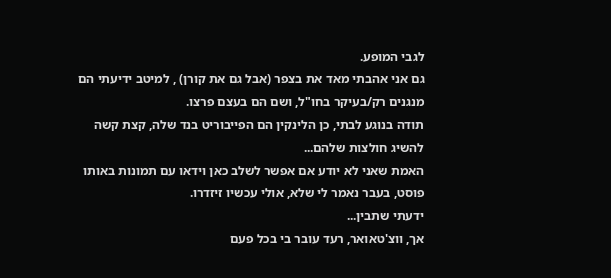לגבי המופע.
גם אני אהבתי מאד את בצפר (אבל גם את קורן) , למיטב ידיעתי הם מנגנים רק/בעיקר בחו"ל, ושם הם בעצם פרצו.
תודה בנוגע לבתי, כן הלינקין הם הפייבוריט בנד שלה, קצת קשה להשיג חולצות שלהם...
האמת שאני לא יודע אם אפשר לשלב כאן וידאו עם תמונות באותו פוסט, בעבר נאמר לי שלא, אולי עכשיו זיזדרו.
ידעתי שתבין...
אך, ווצ'טאואר, רעד עובר בי בכל פעם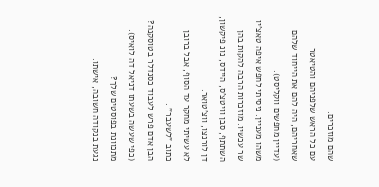שהם מוזכרים.
עם כל הראש שלפניהם והטיאטר שאחריהם, היה להם את הייחוד שלהם (עדיין מחפשים ווקליסט).
משהו מעניין. ניסיתי לחפש איפה טאצ'יו שר עכשיו. מוזכרות הרבה להקות בהן השתתף, סבן וויטצ'ס, היידס, נונ פיקשון, דן לורנצו, ווצ'טואר.
לא עשיתי מחקר עד הסוף, אבל ברובן כתוב "לשעבר" .
הבן אדם פרש לעבוד כסנדלר בטוסקנה? (כפי שעשה בשעתו דניאל דה לואיס).
מתכוונת בפוסטים שלך?
נגעת בנקודה חשובה, אישתו.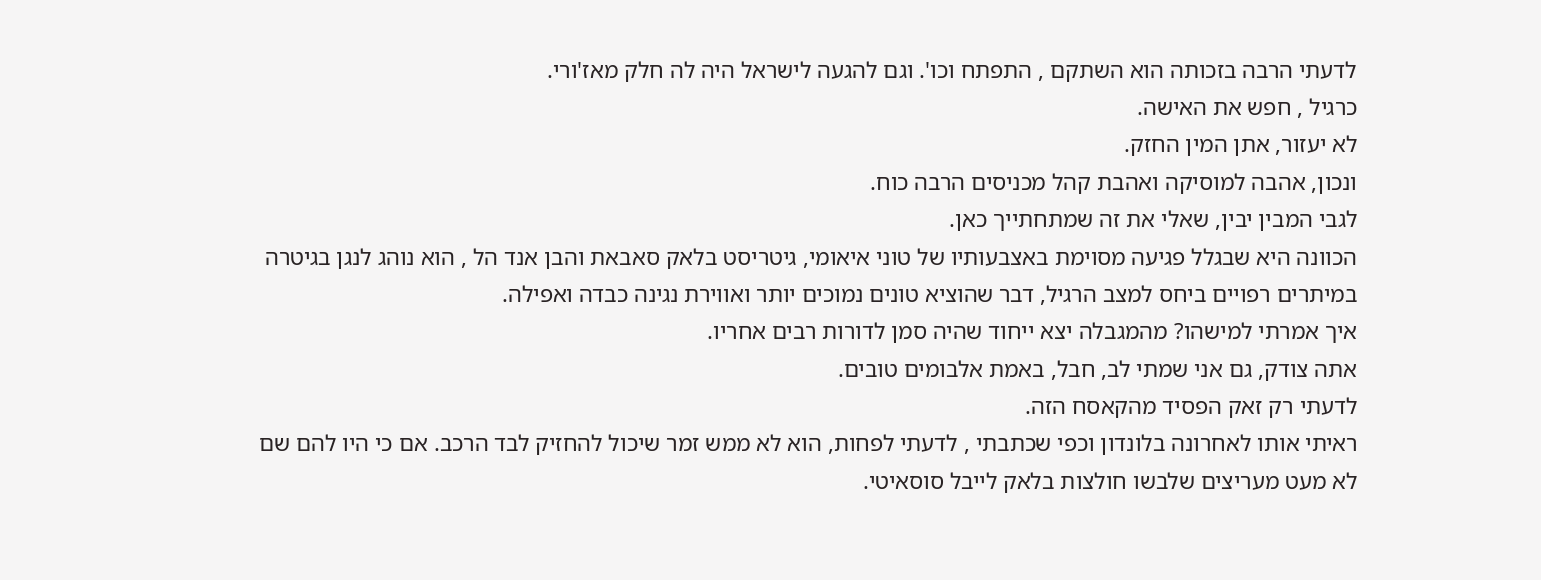לדעתי הרבה בזכותה הוא השתקם , התפתח וכו'. וגם להגעה לישראל היה לה חלק מאז'ורי.
כרגיל , חפש את האישה.
לא יעזור, אתן המין החזק.
ונכון, אהבה למוסיקה ואהבת קהל מכניסים הרבה כוח.
לגבי המבין יבין, שאלי את זה שמתחתייך כאן.
הכוונה היא שבגלל פגיעה מסוימת באצבעותיו של טוני איאומי, גיטריסט בלאק סאבאת והבן אנד הל , הוא נוהג לנגן בגיטרה במיתרים רפויים ביחס למצב הרגיל, דבר שהוציא טונים נמוכים יותר ואווירת נגינה כבדה ואפילה.
איך אמרתי למישהו? מהמגבלה יצא ייחוד שהיה סמן לדורות רבים אחריו.
אתה צודק, גם אני שמתי לב, חבל, באמת אלבומים טובים.
לדעתי רק זאק הפסיד מהקאסח הזה.
ראיתי אותו לאחרונה בלונדון וכפי שכתבתי , לדעתי לפחות, הוא לא ממש זמר שיכול להחזיק לבד הרכב. אם כי היו להם שם לא מעט מעריצים שלבשו חולצות בלאק לייבל סוסאיטי.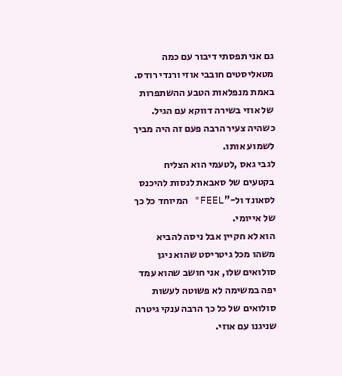גם אני תפסתי דיבור עם כמה מטאליסטים חובבי אוזי ורנדי רודס. באמת מנפלאות הטבע ההשתפרות של אוזי בשירה דווקא עם הגיל. כשהיה צעיר הרבה פעם זה היה מביך לשמוע אותו.
לגבי גאס ,לטעמי הוא הצליח בקטעים של סאבאת לנסות להיכנס לסאונד ול-"FEEL" המיוחד כל כך של אייומי.
הוא לא חקיין אבל ניסה להביא משהו מכל גיטריסט שהוא ניגן סולואים שלו, אני חושב שהוא עמד יפה במשימה לא פשוטה לעשות סולואים של כל כך הרבה ענקי גיטרה שניגנו עם אוזי.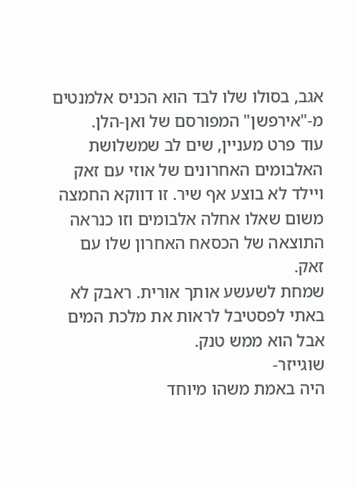אגב, בסולו שלו לבד הוא הכניס אלמנטים מ-"אירפשן" המפורסם של ואן-הלן.
עוד פרט מעניין, שים לב שמשלושת האלבומים האחרונים של אוזי עם זאק ויילד לא בוצע אף שיר. זו דווקא החמצה משום שאלו אחלה אלבומים וזו כנראה התוצאה של הכסאח האחרון שלו עם זאק.
שמחת לשעשע אותך אורית. ראבק לא באתי לפסטיבל לראות את מלכת המים אבל הוא ממש טנק.
שוגייזר-
היה באמת משהו מיוחד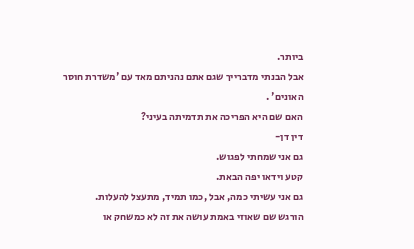ביותר.
אבל הבנתי מדברייך שגם אתם נהניתם מאד עם 'משדרת חוסר האונים' .
האם שם היא הפריכה את תדמיתה בעיני?
דין דן-
גם אני שמחתי לפגוש.
קטע וידאו יפה הבאת.
גם אני עשיתי כמה, אבל ,כמו תמיד, מתעצל להעלות.
הורגש שם שאוזי באמת עושה את זה לא כמשחק או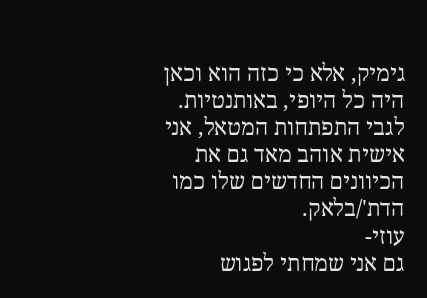גימיק, אלא כי כזה הוא וכאן היה כל היופי, באותנטיות.
לגבי התפתחות המטאל, אני אישית אוהב מאד גם את הכיוונים החדשים שלו כמו הדת'/בלאק.
עוזי-
גם אני שמחתי לפגוש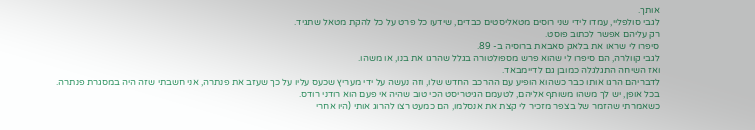אותך.
לגבי סולפליי, עמדו לידי שני רוסים מטאליסטים כבדים, שידעו כל פרט על כל להקת מטאל שתגיד.
רק עליהם אפשר לכתוב פוסט.
סיפרו לי שראו את בלאק סאבאת ברוסיה ב- 89.
לגבי קוולרה, הם סיפרו לי שהוא פרש מספולטורה בגלל שהרגו את בנו, או משהו.
ואז השיחה התגלגלה כמובן גם לדיימבאד.
לדבריהם הרגו אותו כבר כשהוא הופיע עם ההרכב החדש שלו, וזה נעשה על ידי מעריץ שכעס עליו על כך שעזב את פנתרה, אני חשבתי שזה היה במסגרת פנתרה.
בכל אופן, יש לך משהו משותף אליהם, לטעמם הגיטריסט הכי טוב שהיה אי פעם הוא רודני רודס.
כשאמרתי שהזמר של בצפר מזכיר לי קצת את אנסלמו, הם כמעט רצו להרוג אותי (היו אחרי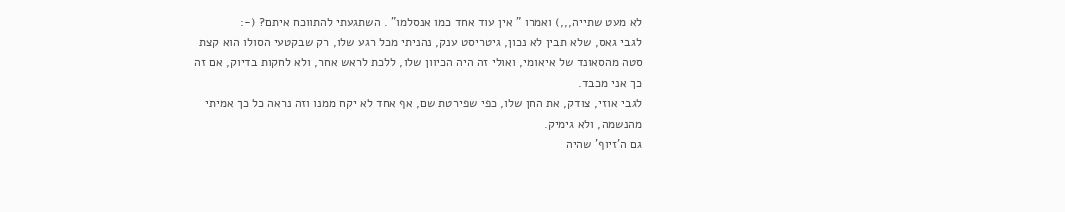לא מעט שתייה,,,) ואמרו " אין עוד אחד כמו אנסלמו" . השתגעתי להתווכח איתם? (-:
לגבי גאס, שלא תבין לא נכון, גיטריסט ענק, נהניתי מכל רגע שלו, רק שבקטעי הסולו הוא קצת סטה מהסאונד של איאומי, ואולי זה היה הכיוון שלו, ללכת לראש אחר, ולא לחקות בדיוק, אם זה כך אני מכבד.
לגבי אוזי, צודק, את החן שלו, כפי שפירטת שם, אף אחד לא יקח ממנו וזה נראה כל כך אמיתי מהנשמה, ולא גימיק.
גם ה'זיוף' שהיה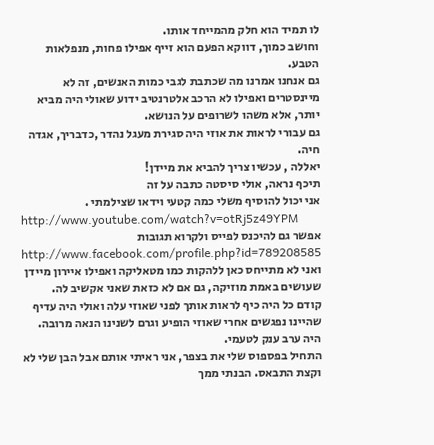לו תמיד הוא חלק מהמייחד אותו.
וחושב כמוך, דווקא הפעם הוא זייף אפילו פחות, מנפלאות הטבע.
גם אנחנו אמרנו מה שכתבת לגבי כמות האנשים, זה לא מיינסטרים ואפילו לא הרכב אלטרנטיב ידוע שאולי היה מביא יותר, אלא משהו לשרופים על הנושא.
גם עבורי לראות את אוזי היה סגירת מעגל נהדר ,כדבריך, אגדה חיה.
יאללה , עכשיו צריך להביא את מיידן!
תיכף נראה, אולי סיסטה כתבה על זה
אני יכול להוסיף משלי כמה קטעי וידאו שצילמתי .
http://www.youtube.com/watch?v=otRj5z49YPM
אפשר גם להיכנס לפייס ולקרוא תגובות
http://www.facebook.com/profile.php?id=789208585
ואני לא מתייחס כאן ללהקות כמו מטאליקה ואפילו איירון מיידן שעושים באמת מוזיקה, גם אם לא כזאת שאני אקשיב לה.
קודם כל היה כיף לראות אותך לפני שאוזי עלה ואולי היה עדיף שהיינו נפגשים אחרי שאוזי הופיע וגרם לשנינו הנאה מרובה.
היה ערב ענק לטעמי.
התחיל בפספוס שלי את בצפר, אני ראיתי אותם אבל הבן שלי לא וקצת התבאס. הבנתי ממך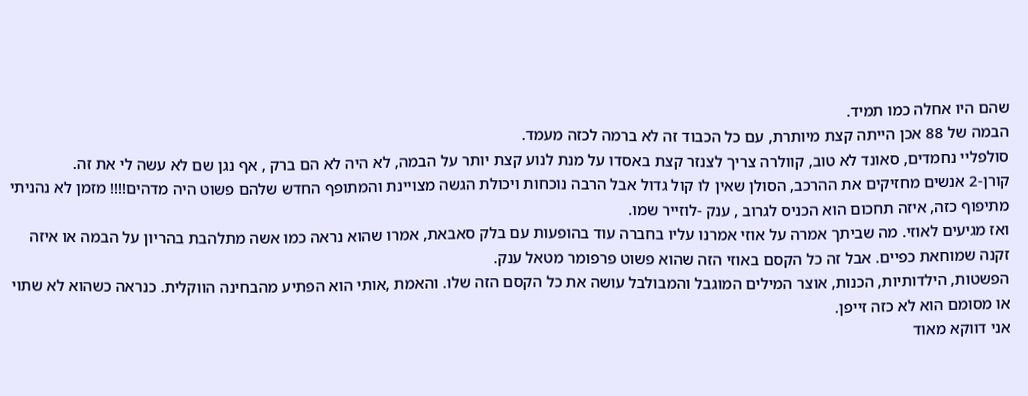שהם היו אחלה כמו תמיד.
הבמה של 88 אכן הייתה קצת מיותרת, עם כל הכבוד זה לא ברמה לכזה מעמד.
סולפליי נחמדים, סאונד לא טוב, קוולרה צריך לצנזר קצת באסדו על מנת לנוע קצת יותר על הבמה, לא היה לא הם ברק , אף נגן שם לא עשה לי את זה.
קורן-2 אנשים מחזיקים את ההרכב, הסולן שאין לו קול גדול אבל הרבה נוכחות ויכולת הגשה מצויינת והמתופף החדש שלהם פשוט היה מדהים!!!! מזמן לא נהניתי מתיפוף כזה, איזה תחכום הוא הכניס לגרוב , ענק -לוזייר שמו.
ואז מגיעים לאוזי. מה שביתך אמרה על אוזי אמרנו עליו בחברה עוד בהופעות עם בלק סאבאת, אמרו שהוא נראה כמו אשה מתלהבת בהריון על הבמה או איזה זקנה שמוחאת כפיים. אבל זה כל הקסם באוזי הזה שהוא פשוט פרפומר מטאל ענק.
הפשטות, הילדותיות, הכנות, אוצר המילים המוגבל והמבולבל עושה את כל הקסם הזה שלו. והאמת ,אותי הוא הפתיע מהבחינה הווקלית. כנראה כשהוא לא שתוי או מסומם הוא לא כזה זייפן.
אני דווקא מאוד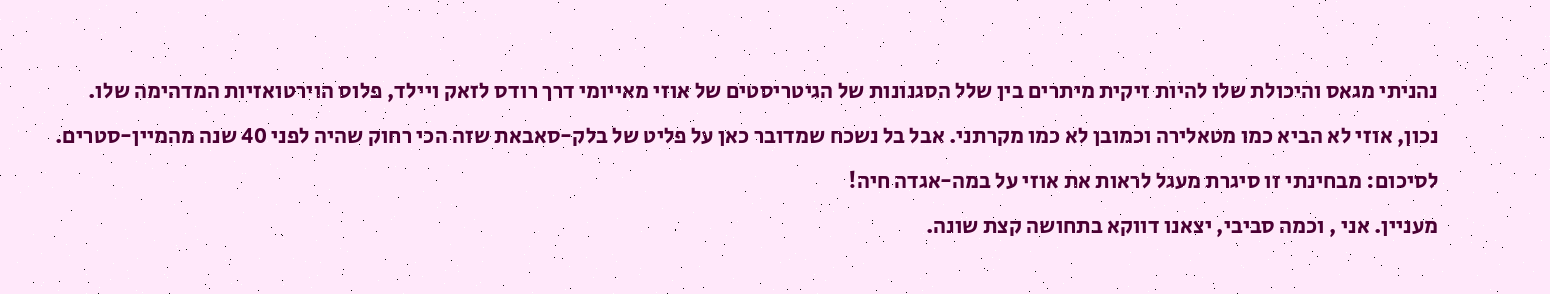נהניתי מגאס והיכולת שלו להיות זיקית מיתרים בין שלל הסגנונות של הגיטריסטים של אוזי מאייומי דרך רודס לזאק ויילד, פלוס הוירטואזיות המדהימה שלו.
נכון, אוזי לא הביא כמו מטאלירה וכמובן לא כמו מקרתני. אבל בל נשכח שמדובר כאן על פליט של בלק-סאבאת שזה הכי רחוק שהיה לפני 40 שנה מהמיין-סטרים.
לסיכום: מבחינתי זו סיגרת מעגל לראות את אוזי על במה-אגדה חיה!
מעניין. אני , וכמה סביבי, יצאנו דווקא בתחושה קצת שונה.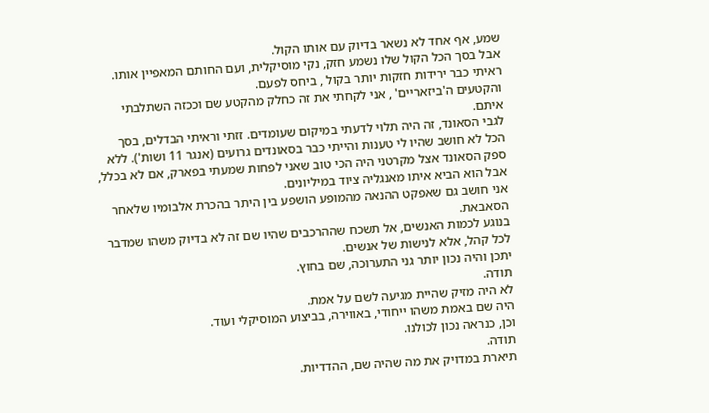שמע, אף אחד לא נשאר בדיוק עם אותו הקול.
אבל בסך הכל הקול שלו נשמע חזק, נקי מוסיקלית, ועם החותם המאפיין אותו.
ראיתי כבר ירידות חזקות יותר בקול , ביחס לפעם.
והקטעים ה'ביזאריים' , אני לקחתי את זה כחלק מהקטע שם וככזה השתלבתי איתם.
לגבי הסאונד, זה היה תלוי לדעתי במיקום שעומדים. זזתי וראיתי הבדלים, בסך הכל לא חושב שהיו לי טענות והייתי כבר בסאונדים גרועים (אנגר 11 ושות'). ללא ספק הסאונד אצל מקרטני היה הכי טוב שאני לפחות שמעתי בפארק, אם לא בכלל, אבל הוא הביא איתו מאנגליה ציוד במיליונים.
אני חושב גם שאפקט ההנאה מהמופע הושפע בין היתר בהכרת אלבומיו שלאחר הסאבאת.
בנוגע לכמות האנשים, אל תשכח שההרכבים שהיו שם זה לא בדיוק משהו שמדבר לכל קהל, אלא לנישות של אנשים.
יתכן והיה נכון יותר גני התערוכה, שם בחוץ.
תודה.
לא היה מזיק שהיית מגיעה לשם על אמת.
היה שם באמת משהו ייחודי, באווירה, בביצוע המוסיקלי ועוד.
וכן, כנראה נכון לכולנו.
תודה.
תיארת במדויק את מה שהיה שם, ההדדיות.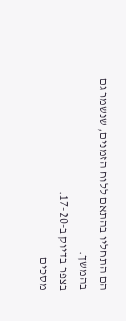הם התחליו בהתאם ללוח הזמנים, שנשמר גם בהמשך.
בצפר בדיוק ב-17-20.
מסכים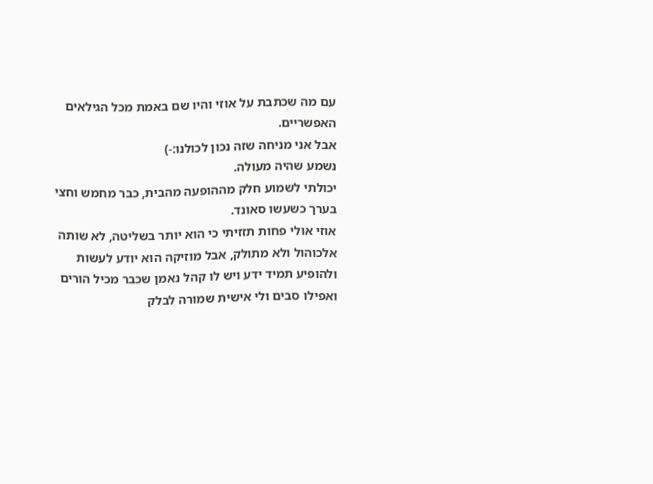עם מה שכתבת על אוזי והיו שם באמת מכל הגילאים האפשריים.
אבל אני מניחה שזה נכון לכולנו:-)
נשמע שהיה מעולה.
יכולתי לשמוע חלק מההופעה מהבית, כבר מחמש וחצי בערך כשעשו סאונד.
אוזי אולי פחות תזזיתי כי הוא יותר בשליטה, לא שותה אלכוהול ולא מתולק, אבל מוזיקה הוא יודע לעשות ולהופיע תמיד ידע ויש לו קהל נאמן שכבר מכיל הורים ואפילו סבים ולי אישית שמורה לבלק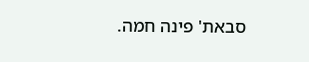סבאת' פינה חמה.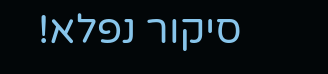סיקור נפלא!